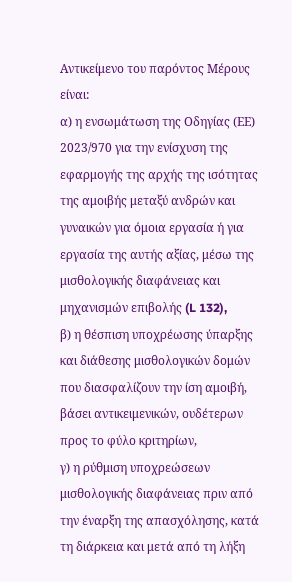Αντικείμενο του παρόντος Μέρους είναι:
α) η ενσωμάτωση της Οδηγίας (ΕΕ) 2023/970 για την ενίσχυση της εφαρμογής της αρχής της ισότητας της αμοιβής μεταξύ ανδρών και γυναικών για όμοια εργασία ή για εργασία της αυτής αξίας, μέσω της μισθολογικής διαφάνειας και μηχανισμών επιβολής (L 132),
β) η θέσπιση υποχρέωσης ύπαρξης και διάθεσης μισθολογικών δομών που διασφαλίζουν την ίση αμοιβή, βάσει αντικειμενικών, ουδέτερων προς το φύλο κριτηρίων,
γ) η ρύθμιση υποχρεώσεων μισθολογικής διαφάνειας πριν από την έναρξη της απασχόλησης, κατά τη διάρκεια και μετά από τη λήξη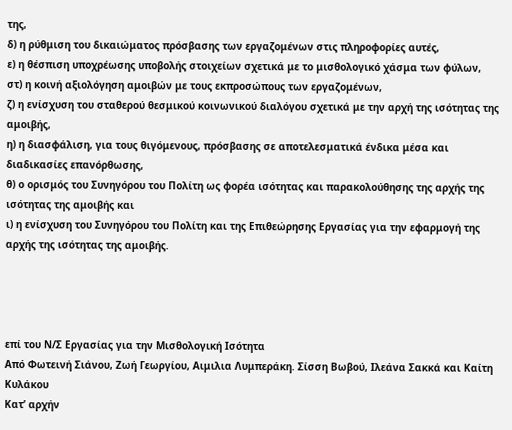της,
δ) η ρύθμιση του δικαιώματος πρόσβασης των εργαζομένων στις πληροφορίες αυτές,
ε) η θέσπιση υποχρέωσης υποβολής στοιχείων σχετικά με το μισθολογικό χάσμα των φύλων,
στ) η κοινή αξιολόγηση αμοιβών με τους εκπροσώπους των εργαζομένων,
ζ) η ενίσχυση του σταθερού θεσμικού κοινωνικού διαλόγου σχετικά με την αρχή της ισότητας της αμοιβής,
η) η διασφάλιση, για τους θιγόμενους, πρόσβασης σε αποτελεσματικά ένδικα μέσα και διαδικασίες επανόρθωσης,
θ) ο ορισμός του Συνηγόρου του Πολίτη ως φορέα ισότητας και παρακολούθησης της αρχής της ισότητας της αμοιβής και
ι) η ενίσχυση του Συνηγόρου του Πολίτη και της Επιθεώρησης Εργασίας για την εφαρμογή της αρχής της ισότητας της αμοιβής.




επί του Ν/Σ Εργασίας για την Μισθολογική Ισότητα
Από Φωτεινή Σιάνου, Ζωή Γεωργίου, Αιμιλια Λυμπεράκη. Σίσση Βωβού, Ιλεάνα Σακκά και Καίτη Κυλάκου
Κατ’ αρχήν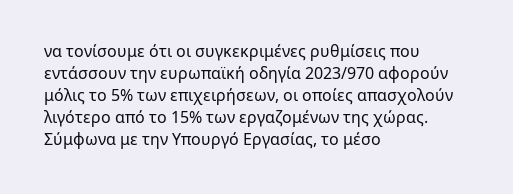να τονίσουμε ότι οι συγκεκριμένες ρυθμίσεις που εντάσσουν την ευρωπαϊκή οδηγία 2023/970 αφορούν μόλις το 5% των επιχειρήσεων, οι οποίες απασχολούν λιγότερο από το 15% των εργαζομένων της χώρας. Σύμφωνα με την Υπουργό Εργασίας, το μέσο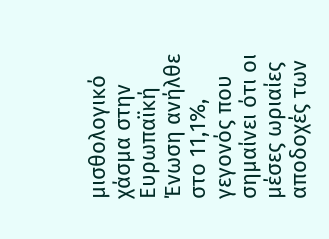μισθολογικό χάσμα στην Ευρωπαϊκή Ένωση ανήλθε στο 11,1%, γεγονός που σημαίνει ότι οι μέσες ωριαίες αποδοχές των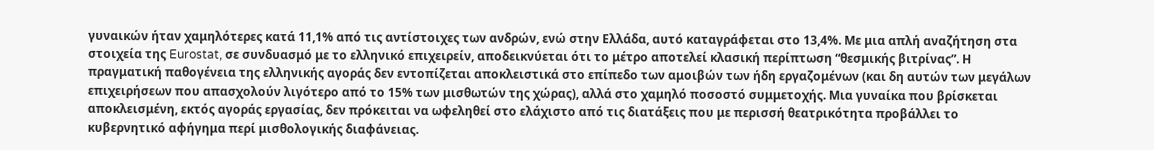γυναικών ήταν χαμηλότερες κατά 11,1% από τις αντίστοιχες των ανδρών, ενώ στην Ελλάδα, αυτό καταγράφεται στο 13,4%. Με μια απλή αναζήτηση στα στοιχεία της Eurostat, σε συνδυασμό με το ελληνικό επιχειρείν, αποδεικνύεται ότι το μέτρο αποτελεί κλασική περίπτωση “θεσμικής βιτρίνας”. Η πραγματική παθογένεια της ελληνικής αγοράς δεν εντοπίζεται αποκλειστικά στο επίπεδο των αμοιβών των ήδη εργαζομένων (και δη αυτών των μεγάλων επιχειρήσεων που απασχολούν λιγότερο από το 15% των μισθωτών της χώρας), αλλά στο χαμηλό ποσοστό συμμετοχής. Μια γυναίκα που βρίσκεται αποκλεισμένη, εκτός αγοράς εργασίας, δεν πρόκειται να ωφεληθεί στο ελάχιστο από τις διατάξεις που με περισσή θεατρικότητα προβάλλει το κυβερνητικό αφήγημα περί μισθολογικής διαφάνειας.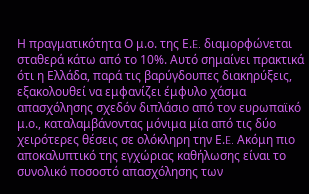Η πραγματικότητα Ο μ.ο. της Ε.E. διαμορφώνεται σταθερά κάτω από το 10%. Αυτό σημαίνει πρακτικά ότι η Ελλάδα, παρά τις βαρύγδουπες διακηρύξεις, εξακολουθεί να εμφανίζει έμφυλο χάσμα απασχόλησης σχεδόν διπλάσιο από τον ευρωπαϊκό μ.ο., καταλαμβάνοντας μόνιμα μία από τις δύο χειρότερες θέσεις σε ολόκληρη την Ε.E. Ακόμη πιο αποκαλυπτικό της εγχώριας καθήλωσης είναι το συνολικό ποσοστό απασχόλησης των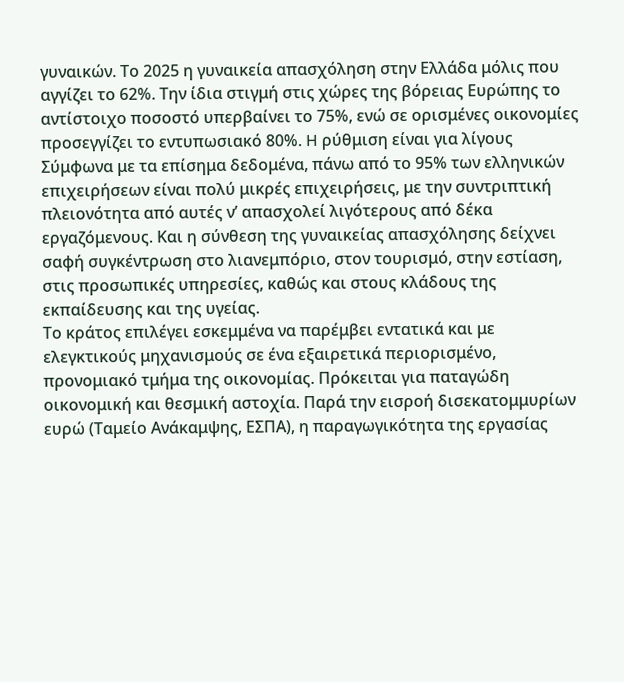γυναικών. Το 2025 η γυναικεία απασχόληση στην Ελλάδα μόλις που αγγίζει το 62%. Την ίδια στιγμή στις χώρες της βόρειας Ευρώπης το αντίστοιχο ποσοστό υπερβαίνει το 75%, ενώ σε ορισμένες οικονομίες προσεγγίζει το εντυπωσιακό 80%. H ρύθμιση είναι για λίγους Σύμφωνα με τα επίσημα δεδομένα, πάνω από το 95% των ελληνικών επιχειρήσεων είναι πολύ μικρές επιχειρήσεις, με την συντριπτική πλειονότητα από αυτές ν’ απασχολεί λιγότερους από δέκα εργαζόμενους. Και η σύνθεση της γυναικείας απασχόλησης δείχνει σαφή συγκέντρωση στο λιανεμπόριο, στον τουρισμό, στην εστίαση, στις προσωπικές υπηρεσίες, καθώς και στους κλάδους της εκπαίδευσης και της υγείας.
Το κράτος επιλέγει εσκεμμένα να παρέμβει εντατικά και με ελεγκτικούς μηχανισμούς σε ένα εξαιρετικά περιορισμένο, προνομιακό τμήμα της οικονομίας. Πρόκειται για παταγώδη οικονομική και θεσμική αστοχία. Παρά την εισροή δισεκατομμυρίων ευρώ (Ταμείο Ανάκαμψης, ΕΣΠΑ), η παραγωγικότητα της εργασίας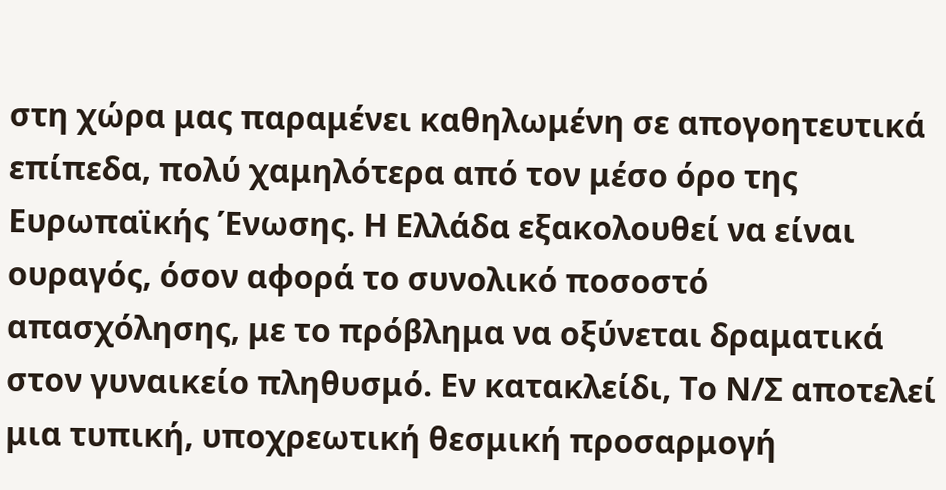στη χώρα μας παραμένει καθηλωμένη σε απογοητευτικά επίπεδα, πολύ χαμηλότερα από τον μέσο όρο της Ευρωπαϊκής Ένωσης. Η Ελλάδα εξακολουθεί να είναι ουραγός, όσον αφορά το συνολικό ποσοστό απασχόλησης, με το πρόβλημα να οξύνεται δραματικά στον γυναικείο πληθυσμό. Εν κατακλείδι, Το Ν/Σ αποτελεί μια τυπική, υποχρεωτική θεσμική προσαρμογή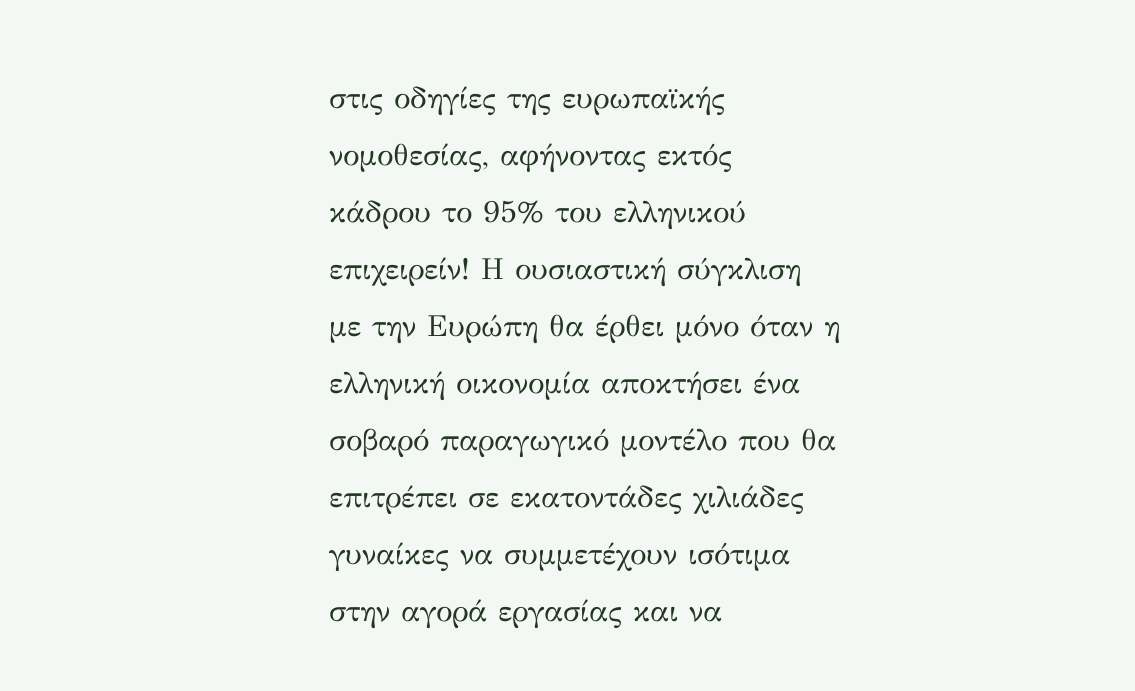στις οδηγίες της ευρωπαϊκής νομοθεσίας, αφήνοντας εκτός κάδρου το 95% του ελληνικού επιχειρείν! Η ουσιαστική σύγκλιση με την Ευρώπη θα έρθει μόνο όταν η ελληνική οικονομία αποκτήσει ένα σοβαρό παραγωγικό μοντέλο που θα επιτρέπει σε εκατοντάδες χιλιάδες γυναίκες να συμμετέχουν ισότιμα στην αγορά εργασίας και να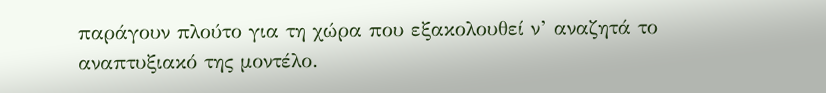παράγουν πλούτο για τη χώρα που εξακολουθεί ν’ αναζητά το αναπτυξιακό της μοντέλο.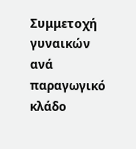Συμμετοχή γυναικών ανά παραγωγικό κλάδο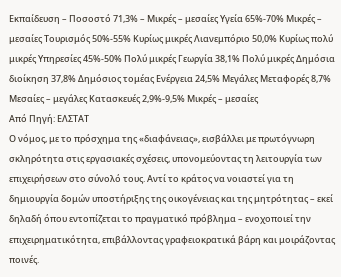Εκπαίδευση – Ποσοστό 71,3% – Μικρές – μεσαίες Υγεία 65%-70% Μικρές – μεσαίες Τουρισμός 50%-55% Κυρίως μικρές Λιανεμπόριο 50,0% Κυρίως πολύ μικρές Υπηρεσίες 45%-50% Πολύ μικρές Γεωργία 38,1% Πολύ μικρές Δημόσια διοίκηση 37,8% Δημόσιος τομέας Ενέργεια 24,5% Μεγάλες Μεταφορές 8,7% Μεσαίες – μεγάλες Κατασκευές 2,9%-9,5% Μικρές – μεσαίες
Από Πηγή: ΕΛΣΤΑΤ
Ο νόμος, με το πρόσχημα της «διαφάνειας», εισβάλλει με πρωτόγνωρη σκληρότητα στις εργασιακές σχέσεις, υπονομεύοντας τη λειτουργία των επιχειρήσεων στο σύνολό τους. Αντί το κράτος να νοιαστεί για τη δημιουργία δομών υποστήριξης της οικογένειας και της μητρότητας – εκεί δηλαδή όπου εντοπίζεται το πραγματικό πρόβλημα – ενοχοποιεί την επιχειρηματικότητα, επιβάλλοντας γραφειοκρατικά βάρη και μοιράζοντας ποινές.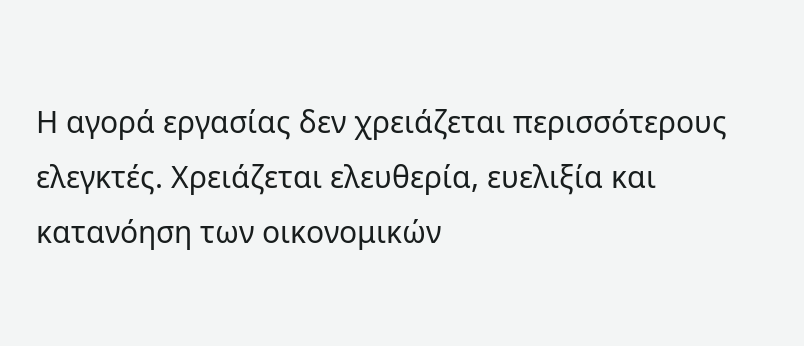Η αγορά εργασίας δεν χρειάζεται περισσότερους ελεγκτές. Χρειάζεται ελευθερία, ευελιξία και κατανόηση των οικονομικών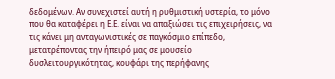δεδομένων. Αν συνεχιστεί αυτή η ρυθμιστική υστερία, το μόνο που θα καταφέρει η Ε.Ε. είναι να απαξιώσει τις επιχειρήσεις, να τις κάνει μη ανταγωνιστικές σε παγκόσμιο επίπεδο, μετατρέποντας την ήπειρό μας σε μουσείο δυσλειτουργικότητας, κουφάρι της περήφανης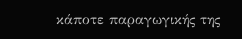κάποτε παραγωγικής της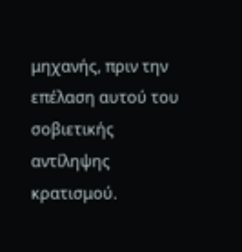μηχανής, πριν την επέλαση αυτού του σοβιετικής αντίληψης κρατισμού.